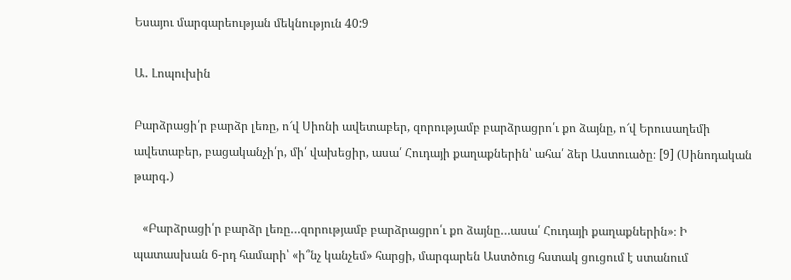Եսայու մարգարեության մեկնություն 40:9

Ա․ Լոպուխին

Բարձրացի՛ր բարձր լեռը, ո՜վ Սիոնի ավետաբեր, զորությամբ բարձրացրո՛ւ քո ձայնը, ո՜վ Երուսաղեմի ավետաբեր, բացականչի՛ր, մի՛ վախեցիր, ասա՛ Հուդայի քաղաքներին՝ ահա՛ ձեր Աստուածը։ [9] (Սինոդական թարգ․)

   «Բարձրացի՛ր բարձր լեռը…զորությամբ բարձրացրո՛ւ քո ձայնը…ասա՛ Հուդայի քաղաքներին»։ Ի պատասխան 6-րդ համարի՝ «ի՞նչ կանչեմ» հարցի, մարգարեն Աստծուց հստակ ցուցում է ստանում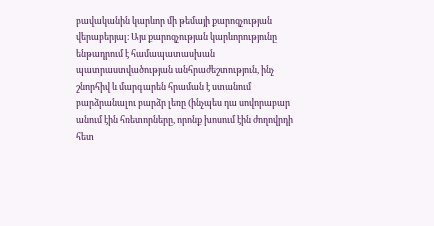բավականին կարևոր մի թեմայի քարոզչության վերաբերյալ։ Այս քարոզչության կարևորությունը ենթադրում է համապատասխան պատրաստվածության անհրաժեշտություն, ինչ շնորհիվ և մարգարեն հրաման է ստանում բարձրանալու բարձր լեռը (ինչպես դա սովորաբար անում էին հռետորները, որոնք խոսում էին ժողովրդի հետ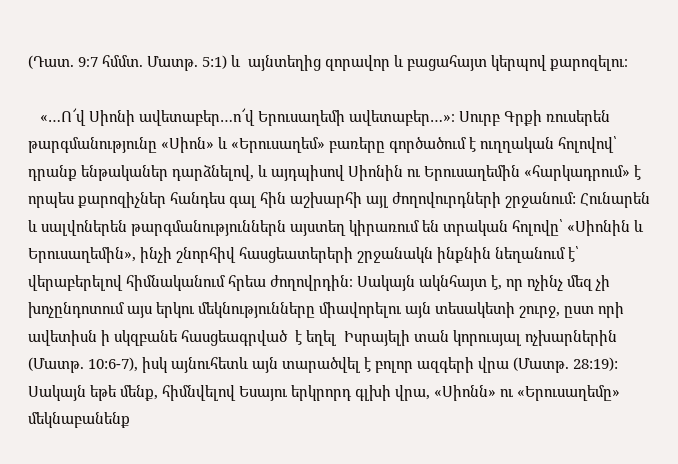(Դատ. 9։7 հմմտ. Մատթ. 5:1) և  այնտեղից զորավոր և բացահայտ կերպով քարոզելու։

   «…Ո՜վ Սիոնի ավետաբեր…ո՜վ Երուսաղեմի ավետաբեր…»։ Սուրբ Գրքի ռուսերեն թարգմանությունը «Սիոն» և «Երուսաղեմ» բառերը գործածում է ուղղական հոլովով՝ դրանք ենթականեր դարձնելով, և այդպիսով Սիոնին ու Երուսաղեմին «հարկադրում» է որպես քարոզիչներ հանդես գալ հին աշխարհի այլ ժողովուրդների շրջանում: Հունարեն և սալվոներեն թարգմանություններն այստեղ կիրառում են տրական հոլովը՝ «Սիոնին և Երուսաղեմին», ինչի շնորհիվ հասցեատերերի շրջանակն ինքնին նեղանում է՝ վերաբերելով հիմնականում հրեա ժողովրդին։ Սակայն ակնհայտ է, որ ոչինչ մեզ չի խոչընդոտում այս երկու մեկնությունները միավորելու այն տեսակետի շուրջ, ըստ որի ավետիսն ի սկզբանե հասցեագրված  է եղել  Իսրայելի տան կորուսյալ ոչխարներին (Մատթ. 10:6-7), իսկ այնուհետև այն տարածվել է բոլոր ազգերի վրա (Մատթ. 28:19): Սակայն եթե մենք, հիմնվելով Եսայու երկրորդ գլխի վրա, «Սիոնն» ու «Երուսաղեմը» մեկնաբանենք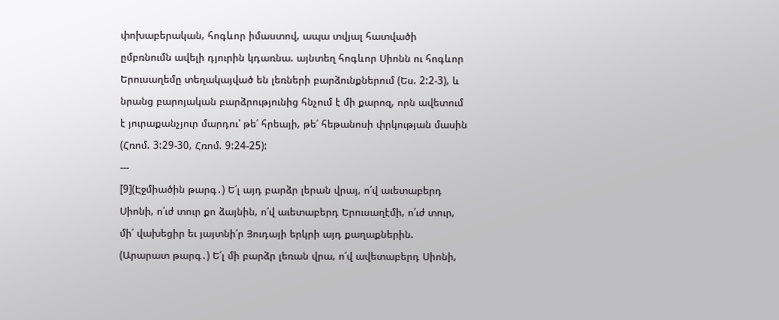փոխաբերական, հոգևոր իմաստով, ապա տվյալ հատվածի ըմբռնումն ավելի դյուրին կդառնա. այնտեղ հոգևոր Սիոնն ու հոգևոր Երուսաղեմը տեղակայված են լեռների բարձունքներում (Ես. 2:2-3), և նրանց բարոյական բարձրությունից հնչում է մի քարոզ, որն ավետում է յուրաքանչյուր մարդու՝ թե՛ հրեայի, թե՛ հեթանոսի փրկության մասին (Հռոմ. 3:29-30, Հռոմ. 9:24-25):
---
[9](Էջմիածին թարգ․) Ե՛լ այդ բարձր լերան վրայ, ո՛վ աւետաբերդ Սիոնի, ո՛ւժ տուր քո ձայնին, ո՛վ աւետաբերդ Երուսաղէմի, ո՛ւժ տուր, մի՛ վախեցիր եւ յայտնի՛ր Յուդայի երկրի այդ քաղաքներին.
(Արարատ թարգ․) Ե՛լ մի բարձր լեռան վրա, ո՛վ ավետաբերդ Սիոնի,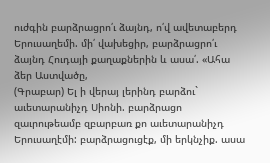ուժգին բարձրացրո՛ւ ձայնդ, ո՛վ ավետաբերդ Երուսաղեմի. մի՛ վախեցիր, բարձրացրո՛ւ ձայնդ Հուդայի քաղաքներին և ասա՛. «Ահա ձեր Աստվածը,
(Գրաբար) Ել ի վերայ լերինդ բարձու` աւետարանիչդ Սիոնի. բարձրացո զաւրութեամբ զբարբառ քո աւետարանիչդ Երուսաղէմի: բարձրացուցէք, մի երկնչիք. ասա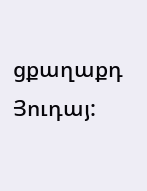ցքաղաքդ Յուդայ: